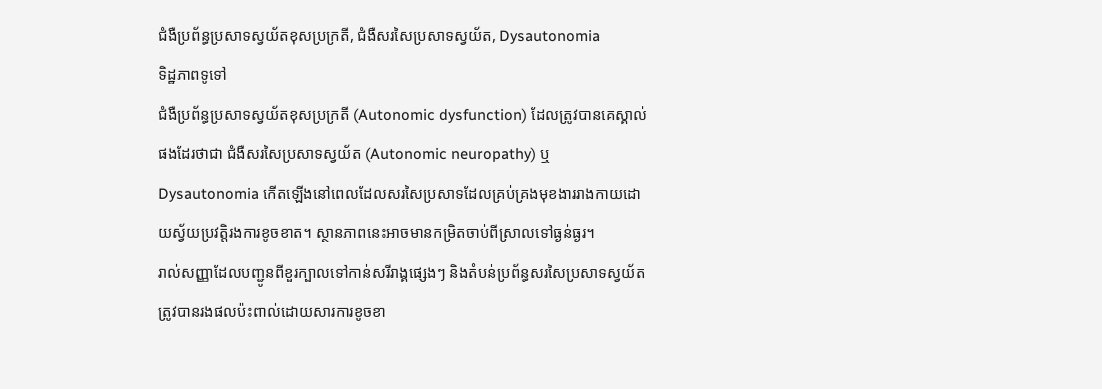ជំងឺប្រព័ន្ធប្រសាទស្វយ័តខុសប្រក្រតី, ជំងឺសរសៃប្រសាទស្វយ័ត, Dysautonomia
ទិដ្ឋភាពទូទៅ
ជំងឺប្រព័ន្ធប្រសាទស្វយ័តខុសប្រក្រតី (Autonomic dysfunction) ដែលត្រូវបានគេស្គាល់ផងដែរថាជា ជំងឺសរសៃប្រសាទស្វយ័ត (Autonomic neuropathy) ឬ Dysautonomia កើតឡើងនៅពេលដែលសរសៃប្រសាទដែលគ្រប់គ្រងមុខងាររាងកាយដោយស្វ័យប្រវត្តិរងការខូចខាត។ ស្ថានភាពនេះអាចមានកម្រិតចាប់ពីស្រាលទៅធ្ងន់ធ្ងរ។
រាល់សញ្ញាដែលបញ្ជូនពីខួរក្បាលទៅកាន់សរីរាង្គផ្សេងៗ និងតំបន់ប្រព័ន្ធសរសៃប្រសាទស្វយ័តត្រូវបានរងផលប៉ះពាល់ដោយសារការខូចខា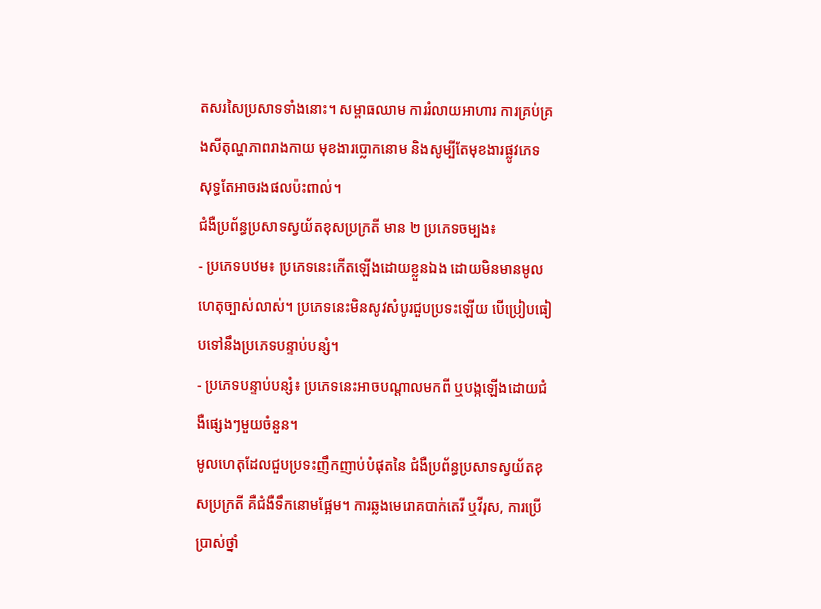តសរសៃប្រសាទទាំងនោះ។ សម្ពាធឈាម ការរំលាយអាហារ ការគ្រប់គ្រងសីតុណ្ហភាពរាងកាយ មុខងារប្លោកនោម និងសូម្បីតែមុខងារផ្លូវភេទ សុទ្ធតែអាចរងផលប៉ះពាល់។
ជំងឺប្រព័ន្ធប្រសាទស្វយ័តខុសប្រក្រតី មាន ២ ប្រភេទចម្បង៖
- ប្រភេទបឋម៖ ប្រភេទនេះកើតឡើងដោយខ្លួនឯង ដោយមិនមានមូលហេតុច្បាស់លាស់។ ប្រភេទនេះមិនសូវសំបូរជួបប្រទះឡើយ បើប្រៀបធៀបទៅនឹងប្រភេទបន្ទាប់បន្សំ។
- ប្រភេទបន្ទាប់បន្សំ៖ ប្រភេទនេះអាចបណ្តាលមកពី ឬបង្កឡើងដោយជំងឺផ្សេងៗមួយចំនួន។
មូលហេតុដែលជួបប្រទះញឹកញាប់បំផុតនៃ ជំងឺប្រព័ន្ធប្រសាទស្វយ័តខុសប្រក្រតី គឺជំងឺទឹកនោមផ្អែម។ ការឆ្លងមេរោគបាក់តេរី ឬវីរុស, ការប្រើប្រាស់ថ្នាំ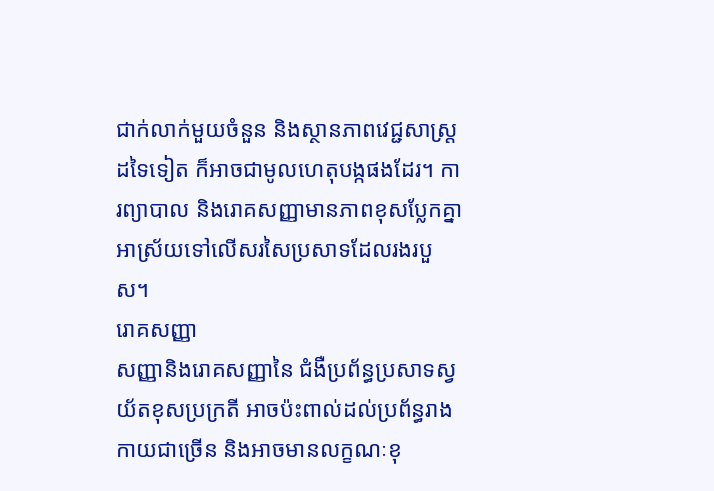ជាក់លាក់មួយចំនួន និងស្ថានភាពវេជ្ជសាស្ត្រដទៃទៀត ក៏អាចជាមូលហេតុបង្កផងដែរ។ ការព្យាបាល និងរោគសញ្ញាមានភាពខុសប្លែកគ្នា អាស្រ័យទៅលើសរសៃប្រសាទដែលរងរបួស។
រោគសញ្ញា
សញ្ញានិងរោគសញ្ញានៃ ជំងឺប្រព័ន្ធប្រសាទស្វយ័តខុសប្រក្រតី អាចប៉ះពាល់ដល់ប្រព័ន្ធរាងកាយជាច្រើន និងអាចមានលក្ខណៈខុ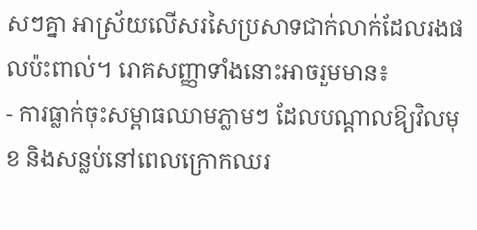សៗគ្នា អាស្រ័យលើសរសៃប្រសាទជាក់លាក់ដែលរងផលប៉ះពាល់។ រោគសញ្ញាទាំងនោះអាចរួមមាន៖
- ការធ្លាក់ចុះសម្ពាធឈាមភ្លាមៗ ដែលបណ្តាលឱ្យវិលមុខ និងសន្លប់នៅពេលក្រោកឈរ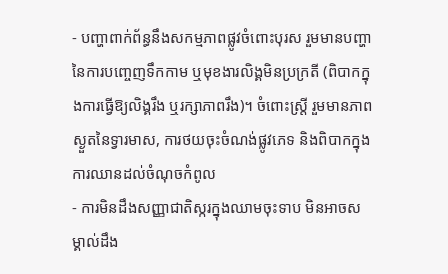- បញ្ហាពាក់ព័ន្ធនឹងសកម្មភាពផ្លូវចំពោះបុរស រួមមានបញ្ហានៃការបញ្ចេញទឹកកាម ឬមុខងារលិង្គមិនប្រក្រតី (ពិបាកក្នុងការធ្វើឱ្យលិង្គរឹង ឬរក្សាភាពរឹង)។ ចំពោះស្ត្រី រួមមានភាពស្ងួតនៃទ្វារមាស, ការថយចុះចំណង់ផ្លូវភេទ និងពិបាកក្នុងការឈានដល់ចំណុចកំពូល
- ការមិនដឹងសញ្ញាជាតិស្ករក្នុងឈាមចុះទាប មិនអាចសម្គាល់ដឹង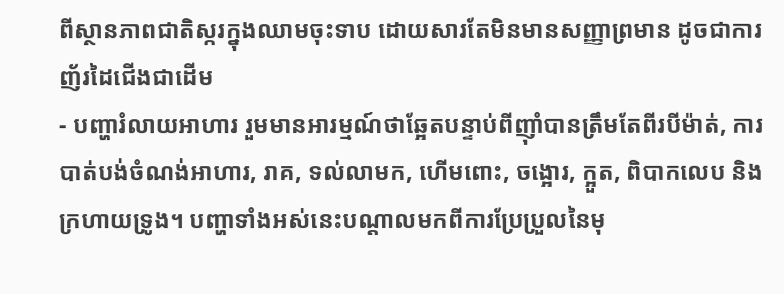ពីស្ថានភាពជាតិស្ករក្នុងឈាមចុះទាប ដោយសារតែមិនមានសញ្ញាព្រមាន ដូចជាការញ័រដៃជើងជាដើម
- បញ្ហារំលាយអាហារ រួមមានអារម្មណ៍ថាឆ្អែតបន្ទាប់ពីញ៉ាំបានត្រឹមតែពីរបីម៉ាត់, ការបាត់បង់ចំណង់អាហារ, រាគ, ទល់លាមក, ហើមពោះ, ចង្អោរ, ក្អួត, ពិបាកលេប និងក្រហាយទ្រូង។ បញ្ហាទាំងអស់នេះបណ្តាលមកពីការប្រែប្រួលនៃមុ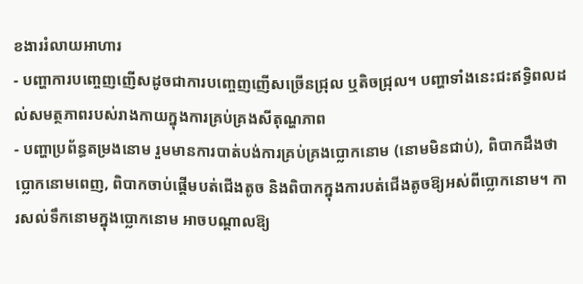ខងាររំលាយអាហារ
- បញ្ហាការបញ្ចេញញើសដូចជាការបញ្ចេញញើសច្រើនជ្រុល ឬតិចជ្រុល។ បញ្ហាទាំងនេះជះឥទ្ធិពលដល់សមត្ថភាពរបស់រាងកាយក្នុងការគ្រប់គ្រងសីតុណ្ហភាព
- បញ្ហាប្រព័ន្ធតម្រងនោម រួមមានការបាត់បង់ការគ្រប់គ្រងប្លោកនោម (នោមមិនជាប់), ពិបាកដឹងថាប្លោកនោមពេញ, ពិបាកចាប់ផ្តើមបត់ជើងតូច និងពិបាកក្នុងការបត់ជើងតូចឱ្យអស់ពីប្លោកនោម។ ការសល់ទឹកនោមក្នុងប្លោកនោម អាចបណ្តាលឱ្យ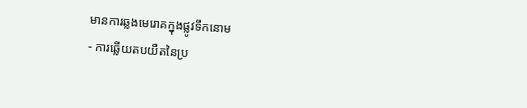មានការឆ្លងមេរោគក្នុងផ្លូវទឹកនោម
- ការឆ្លើយតបយឺតនៃប្រ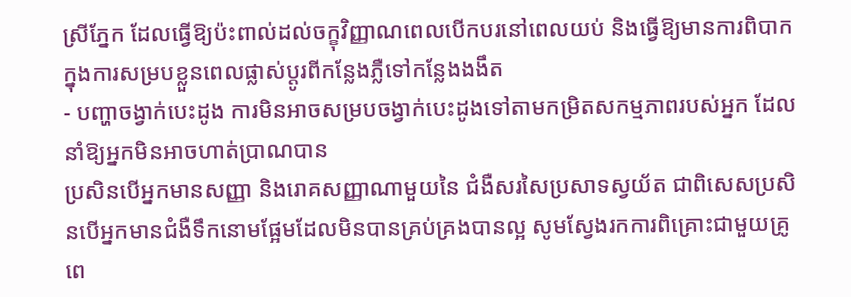ស្រីភ្នែក ដែលធ្វើឱ្យប៉ះពាល់ដល់ចក្ខុវិញ្ញាណពេលបើកបរនៅពេលយប់ និងធ្វើឱ្យមានការពិបាកក្នុងការសម្របខ្លួនពេលផ្លាស់ប្តូរពីកន្លែងភ្លឺទៅកន្លែងងងឹត
- បញ្ហាចង្វាក់បេះដូង ការមិនអាចសម្របចង្វាក់បេះដូងទៅតាមកម្រិតសកម្មភាពរបស់អ្នក ដែលនាំឱ្យអ្នកមិនអាចហាត់ប្រាណបាន
ប្រសិនបើអ្នកមានសញ្ញា និងរោគសញ្ញាណាមួយនៃ ជំងឺសរសៃប្រសាទស្វយ័ត ជាពិសេសប្រសិនបើអ្នកមានជំងឺទឹកនោមផ្អែមដែលមិនបានគ្រប់គ្រងបានល្អ សូមស្វែងរកការពិគ្រោះជាមួយគ្រូពេ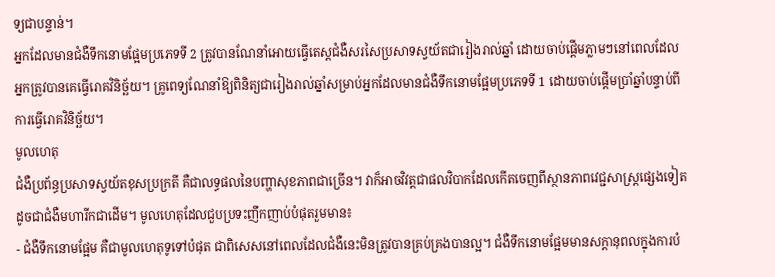ទ្យជាបន្ទាន់។
អ្នកដែលមានជំងឺទឹកនោមផ្អែមប្រភេទទី 2 ត្រូវបានណែនាំអោយធ្វើតេស្តជំងឺសរសៃប្រសាទស្វយ័តជារៀងរាល់ឆ្នាំ ដោយចាប់ផ្តើមភ្លាមៗនៅពេលដែលអ្នកត្រូវបានគេធ្វើរោគវិនិច្ឆ័យ។ គ្រូពេទ្យណែនាំឱ្យពិនិត្យជារៀងរាល់ឆ្នាំសម្រាប់អ្នកដែលមានជំងឺទឹកនោមផ្អែមប្រភេទទី 1 ដោយចាប់ផ្តើមប្រាំឆ្នាំបន្ទាប់ពីការធ្វើរោគវិនិច្ឆ័យ។
មូលហេតុ
ជំងឺប្រព័ន្ធប្រសាទស្វយ័តខុសប្រក្រតី គឺជាលទ្ធផលនៃបញ្ហាសុខភាពជាច្រើន។ វាក៏អាចវិវត្តជាផលវិបាកដែលកើតចេញពីស្ថានភាពវេជ្ជសាស្ត្រផ្សេងទៀត ដូចជាជំងឺមហារីកជាដើម។ មូលហេតុដែលជួបប្រទះញឹកញាប់បំផុតរួមមាន៖
- ជំងឺទឹកនោមផ្អែម គឺជាមូលហេតុទូទៅបំផុត ជាពិសេសនៅពេលដែលជំងឺនេះមិនត្រូវបានគ្រប់គ្រងបានល្អ។ ជំងឺទឹកនោមផ្អែមមានសក្តានុពលក្នុងការបំ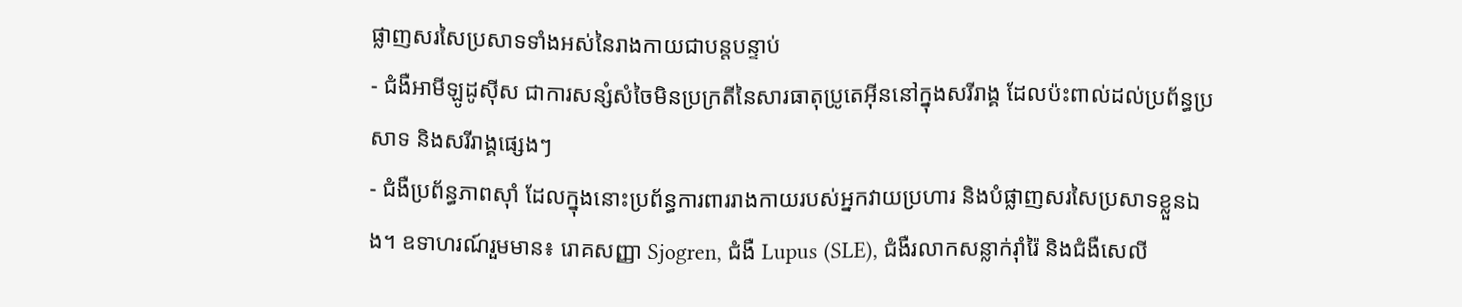ផ្លាញសរសៃប្រសាទទាំងអស់នៃរាងកាយជាបន្តបន្ទាប់
- ជំងឺអាមីឡូដូស៊ីស ជាការសន្សំសំចៃមិនប្រក្រតីនៃសារធាតុប្រូតេអ៊ីននៅក្នុងសរីរាង្គ ដែលប៉ះពាល់ដល់ប្រព័ន្ធប្រសាទ និងសរីរាង្គផ្សេងៗ
- ជំងឺប្រព័ន្ធភាពស៊ាំ ដែលក្នុងនោះប្រព័ន្ធការពាររាងកាយរបស់អ្នកវាយប្រហារ និងបំផ្លាញសរសៃប្រសាទខ្លួនឯង។ ឧទាហរណ៍រួមមាន៖ រោគសញ្ញា Sjogren, ជំងឺ Lupus (SLE), ជំងឺរលាកសន្លាក់រ៉ាំរ៉ៃ និងជំងឺសេលី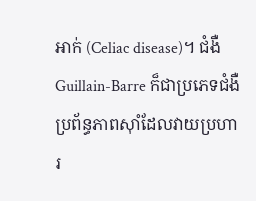អាក់ (Celiac disease)។ ជំងឺ Guillain-Barre ក៏ជាប្រភេទជំងឺប្រព័ន្ធភាពស៊ាំដែលវាយប្រហារ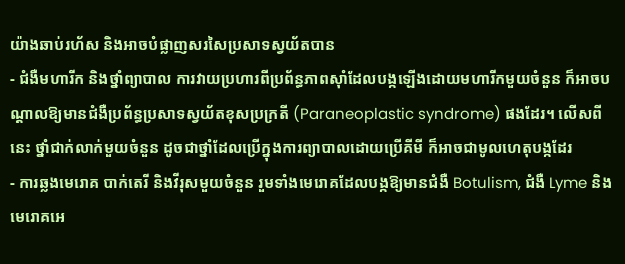យ៉ាងឆាប់រហ័ស និងអាចបំផ្លាញសរសៃប្រសាទស្វយ័តបាន
- ជំងឺមហារីក និងថ្នាំព្យាបាល ការវាយប្រហារពីប្រព័ន្ធភាពស៊ាំដែលបង្កឡើងដោយមហារីកមួយចំនួន ក៏អាចបណ្តាលឱ្យមានជំងឺប្រព័ន្ធប្រសាទស្វយ័តខុសប្រក្រតី (Paraneoplastic syndrome) ផងដែរ។ លើសពីនេះ ថ្នាំជាក់លាក់មួយចំនួន ដូចជាថ្នាំដែលប្រើក្នុងការព្យាបាលដោយប្រើគីមី ក៏អាចជាមូលហេតុបង្កដែរ
- ការឆ្លងមេរោគ បាក់តេរី និងវីរុសមួយចំនួន រួមទាំងមេរោគដែលបង្កឱ្យមានជំងឺ Botulism, ជំងឺ Lyme និងមេរោគអេ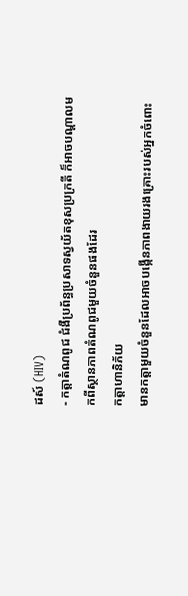ដស៍ (HIV)
- កត្តាតំណពូជ ជំងឺប្រព័ន្ធប្រសាទស្វយ័តខុសប្រក្រតី ក៏អាចបណ្តាលមកពីស្ថានភាពតំណពូជមួយចំនួនផងដែរ
កត្តាហានិភ័យ
មានកត្តាមួយចំនួនដែលអាចបង្កើនភាពងាយរងគ្រោះរបស់អ្នកចំពោះ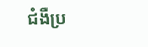ជំងឺប្រ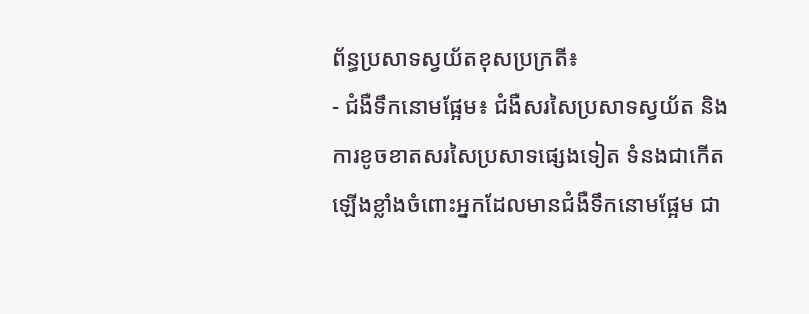ព័ន្ធប្រសាទស្វយ័តខុសប្រក្រតី៖
- ជំងឺទឹកនោមផ្អែម៖ ជំងឺសរសៃប្រសាទស្វយ័ត និងការខូចខាតសរសៃប្រសាទផ្សេងទៀត ទំនងជាកើតឡើងខ្លាំងចំពោះអ្នកដែលមានជំងឺទឹកនោមផ្អែម ជា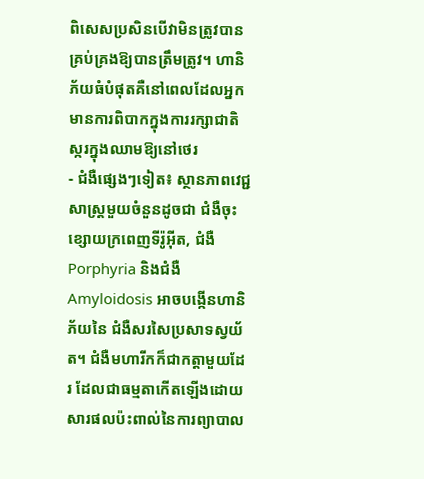ពិសេសប្រសិនបើវាមិនត្រូវបានគ្រប់គ្រងឱ្យបានត្រឹមត្រូវ។ ហានិភ័យធំបំផុតគឺនៅពេលដែលអ្នកមានការពិបាកក្នុងការរក្សាជាតិស្ករក្នុងឈាមឱ្យនៅថេរ
- ជំងឺផ្សេងៗទៀត៖ ស្ថានភាពវេជ្ជសាស្ត្រមួយចំនួនដូចជា ជំងឺចុះខ្សោយក្រពេញទីរ៉ូអ៊ីត, ជំងឺ Porphyria និងជំងឺ Amyloidosis អាចបង្កើនហានិភ័យនៃ ជំងឺសរសៃប្រសាទស្វយ័ត។ ជំងឺមហារីកក៏ជាកត្តាមួយដែរ ដែលជាធម្មតាកើតឡើងដោយសារផលប៉ះពាល់នៃការព្យាបាល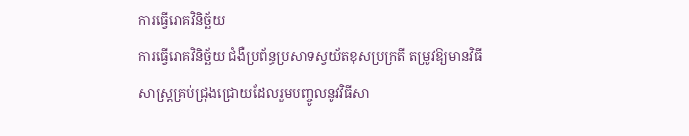ការធ្វើរោគវិនិច្ឆ័យ
ការធ្វើរោគវិនិច្ឆ័យ ជំងឺប្រព័ន្ធប្រសាទស្វយ័តខុសប្រក្រតី តម្រូវឱ្យមានវិធីសាស្ត្រគ្រប់ជ្រុងជ្រោយដែលរួមបញ្ចូលនូវវិធីសា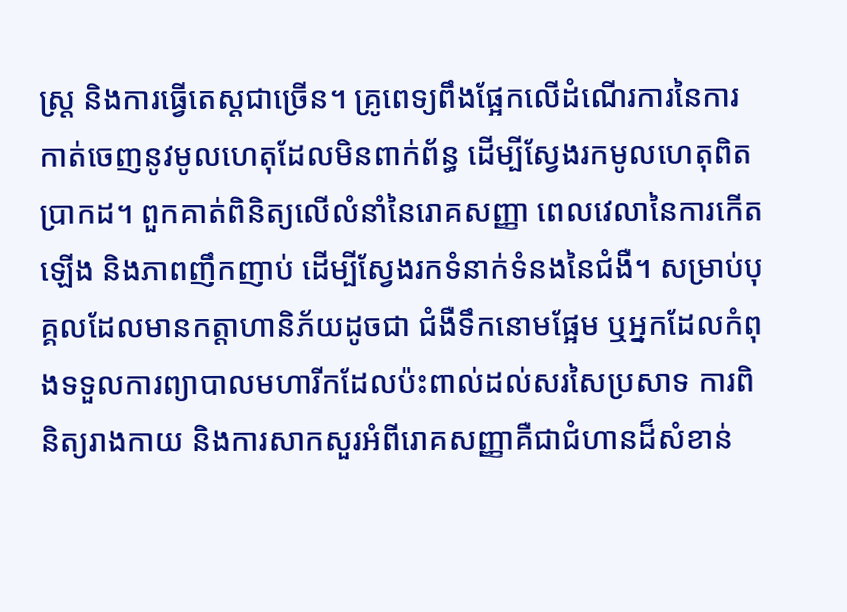ស្ត្រ និងការធ្វើតេស្តជាច្រើន។ គ្រូពេទ្យពឹងផ្អែកលើដំណើរការនៃការកាត់ចេញនូវមូលហេតុដែលមិនពាក់ព័ន្ធ ដើម្បីស្វែងរកមូលហេតុពិតប្រាកដ។ ពួកគាត់ពិនិត្យលើលំនាំនៃរោគសញ្ញា ពេលវេលានៃការកើតឡើង និងភាពញឹកញាប់ ដើម្បីស្វែងរកទំនាក់ទំនងនៃជំងឺ។ សម្រាប់បុគ្គលដែលមានកត្តាហានិភ័យដូចជា ជំងឺទឹកនោមផ្អែម ឬអ្នកដែលកំពុងទទួលការព្យាបាលមហារីកដែលប៉ះពាល់ដល់សរសៃប្រសាទ ការពិនិត្យរាងកាយ និងការសាកសួរអំពីរោគសញ្ញាគឺជាជំហានដ៏សំខាន់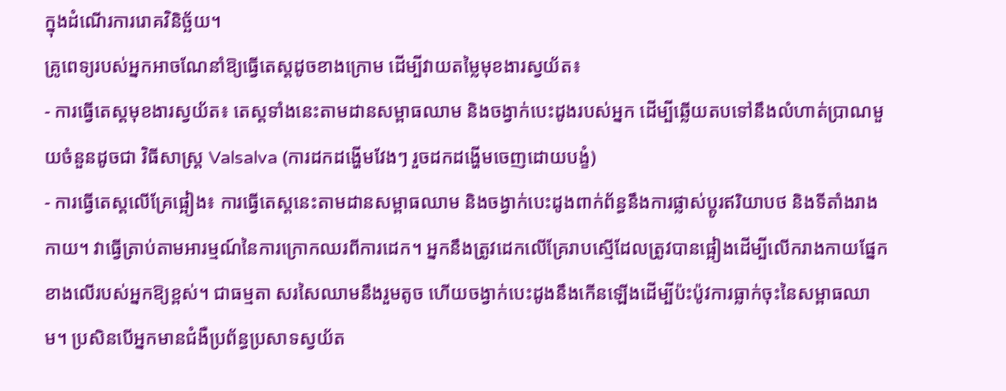ក្នុងដំណើរការរោគវិនិច្ឆ័យ។
គ្រូពេទ្យរបស់អ្នកអាចណែនាំឱ្យធ្វើតេស្តដូចខាងក្រោម ដើម្បីវាយតម្លៃមុខងារស្វយ័ត៖
- ការធ្វើតេស្តមុខងារស្វយ័ត៖ តេស្តទាំងនេះតាមដានសម្ពាធឈាម និងចង្វាក់បេះដូងរបស់អ្នក ដើម្បីឆ្លើយតបទៅនឹងលំហាត់ប្រាណមួយចំនួនដូចជា វិធីសាស្ត្រ Valsalva (ការដកដង្ហើមវែងៗ រួចដកដង្ហើមចេញដោយបង្ខំ)
- ការធ្វើតេស្តលើគ្រែផ្អៀង៖ ការធ្វើតេស្តនេះតាមដានសម្ពាធឈាម និងចង្វាក់បេះដូងពាក់ព័ន្ធនឹងការផ្លាស់ប្តូរឥរិយាបថ និងទីតាំងរាងកាយ។ វាធ្វើត្រាប់តាមអារម្មណ៍នៃការក្រោកឈរពីការដេក។ អ្នកនឹងត្រូវដេកលើគ្រែរាបស្មើដែលត្រូវបានផ្អៀងដើម្បីលើករាងកាយផ្នែកខាងលើរបស់អ្នកឱ្យខ្ពស់។ ជាធម្មតា សរសៃឈាមនឹងរួមតូច ហើយចង្វាក់បេះដូងនឹងកើនឡើងដើម្បីប៉ះប៉ូវការធ្លាក់ចុះនៃសម្ពាធឈាម។ ប្រសិនបើអ្នកមានជំងឺប្រព័ន្ធប្រសាទស្វយ័ត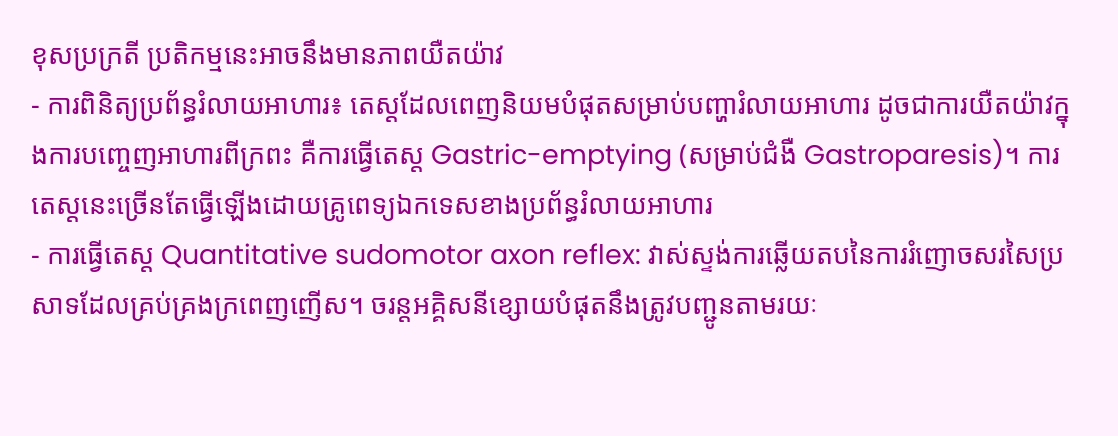ខុសប្រក្រតី ប្រតិកម្មនេះអាចនឹងមានភាពយឺតយ៉ាវ
- ការពិនិត្យប្រព័ន្ធរំលាយអាហារ៖ តេស្តដែលពេញនិយមបំផុតសម្រាប់បញ្ហារំលាយអាហារ ដូចជាការយឺតយ៉ាវក្នុងការបញ្ចេញអាហារពីក្រពះ គឺការធ្វើតេស្ត Gastric-emptying (សម្រាប់ជំងឺ Gastroparesis)។ ការតេស្តនេះច្រើនតែធ្វើឡើងដោយគ្រូពេទ្យឯកទេសខាងប្រព័ន្ធរំលាយអាហារ
- ការធ្វើតេស្ត Quantitative sudomotor axon reflex: វាស់ស្ទង់ការឆ្លើយតបនៃការរំញោចសរសៃប្រសាទដែលគ្រប់គ្រងក្រពេញញើស។ ចរន្តអគ្គិសនីខ្សោយបំផុតនឹងត្រូវបញ្ជូនតាមរយៈ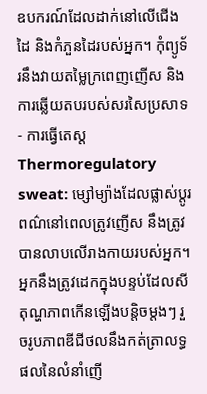ឧបករណ៍ដែលដាក់នៅលើជើង ដៃ និងកំភួនដៃរបស់អ្នក។ កុំព្យូទ័រនឹងវាយតម្លៃក្រពេញញើស និងការឆ្លើយតបរបស់សរសៃប្រសាទ
- ការធ្វើតេស្ត Thermoregulatory sweat: ម្សៅម្យ៉ាងដែលផ្លាស់ប្តូរពណ៌នៅពេលត្រូវញើស នឹងត្រូវបានលាបលើរាងកាយរបស់អ្នក។ អ្នកនឹងត្រូវដេកក្នុងបន្ទប់ដែលសីតុណ្ហភាពកើនឡើងបន្តិចម្តងៗ រួចរូបភាពឌីជីថលនឹងកត់ត្រាលទ្ធផលនៃលំនាំញើ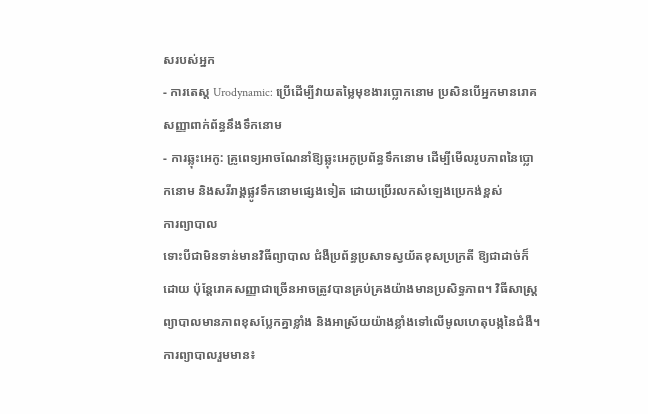សរបស់អ្នក
- ការតេស្ត Urodynamic: ប្រើដើម្បីវាយតម្លៃមុខងារប្លោកនោម ប្រសិនបើអ្នកមានរោគសញ្ញាពាក់ព័ន្ធនឹងទឹកនោម
- ការឆ្លុះអេកូ: គ្រូពេទ្យអាចណែនាំឱ្យឆ្លុះអេកូប្រព័ន្ធទឹកនោម ដើម្បីមើលរូបភាពនៃប្លោកនោម និងសរីរាង្គផ្លូវទឹកនោមផ្សេងទៀត ដោយប្រើរលកសំឡេងប្រេកង់ខ្ពស់
ការព្យាបាល
ទោះបីជាមិនទាន់មានវិធីព្យាបាល ជំងឺប្រព័ន្ធប្រសាទស្វយ័តខុសប្រក្រតី ឱ្យជាដាច់ក៏ដោយ ប៉ុន្តែរោគសញ្ញាជាច្រើនអាចត្រូវបានគ្រប់គ្រងយ៉ាងមានប្រសិទ្ធភាព។ វិធីសាស្ត្រព្យាបាលមានភាពខុសប្លែកគ្នាខ្លាំង និងអាស្រ័យយ៉ាងខ្លាំងទៅលើមូលហេតុបង្កនៃជំងឺ។
ការព្យាបាលរួមមាន៖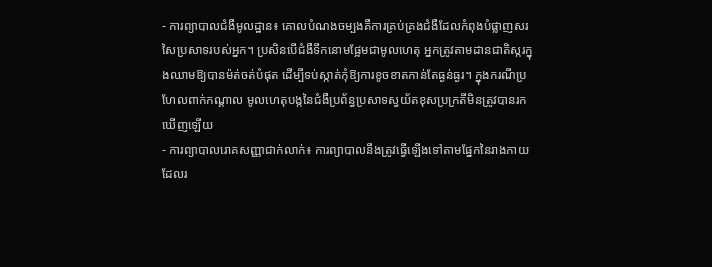- ការព្យាបាលជំងឺមូលដ្ឋាន៖ គោលបំណងចម្បងគឺការគ្រប់គ្រងជំងឺដែលកំពុងបំផ្លាញសរសៃប្រសាទរបស់អ្នក។ ប្រសិនបើជំងឺទឹកនោមផ្អែមជាមូលហេតុ អ្នកត្រូវតាមដានជាតិស្ករក្នុងឈាមឱ្យបានម៉ត់ចត់បំផុត ដើម្បីទប់ស្កាត់កុំឱ្យការខូចខាតកាន់តែធ្ងន់ធ្ងរ។ ក្នុងករណីប្រហែលពាក់កណ្តាល មូលហេតុបង្កនៃជំងឺប្រព័ន្ធប្រសាទស្វយ័តខុសប្រក្រតីមិនត្រូវបានរកឃើញឡើយ
- ការព្យាបាលរោគសញ្ញាជាក់លាក់៖ ការព្យាបាលនឹងត្រូវធ្វើឡើងទៅតាមផ្នែកនៃរាងកាយដែលរ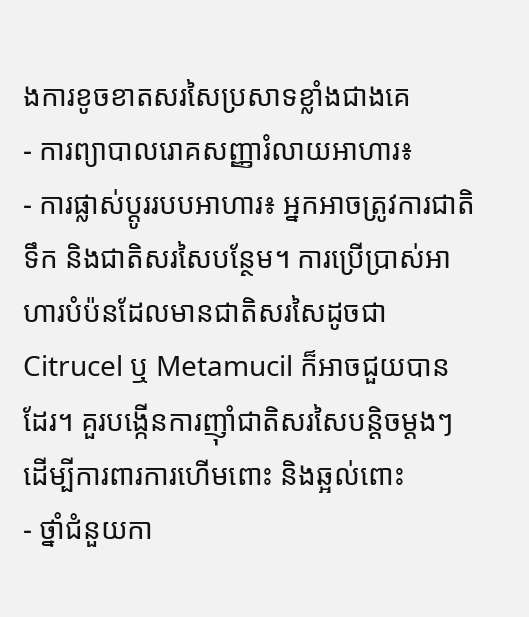ងការខូចខាតសរសៃប្រសាទខ្លាំងជាងគេ
- ការព្យាបាលរោគសញ្ញារំលាយអាហារ៖
- ការផ្លាស់ប្តូររបបអាហារ៖ អ្នកអាចត្រូវការជាតិទឹក និងជាតិសរសៃបន្ថែម។ ការប្រើប្រាស់អាហារបំប៉នដែលមានជាតិសរសៃដូចជា Citrucel ឬ Metamucil ក៏អាចជួយបានដែរ។ គួរបង្កើនការញ៉ាំជាតិសរសៃបន្តិចម្តងៗ ដើម្បីការពារការហើមពោះ និងឆ្អល់ពោះ
- ថ្នាំជំនួយកា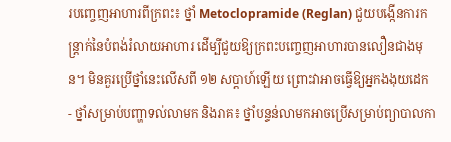របញ្ចេញអាហារពីក្រពះ៖ ថ្នាំ Metoclopramide (Reglan) ជួយបង្កើនការកន្ត្រាក់នៃបំពង់រំលាយអាហារ ដើម្បីជួយឱ្យក្រពះបញ្ចេញអាហារបានលឿនជាងមុន។ មិនគួរប្រើថ្នាំនេះលើសពី ១២ សប្តាហ៍ឡើយ ព្រោះវាអាចធ្វើឱ្យអ្នកងងុយដេក
- ថ្នាំសម្រាប់បញ្ហាទល់លាមក និងរាគ៖ ថ្នាំបន្ទន់លាមកអាចប្រើសម្រាប់ព្យាបាលកា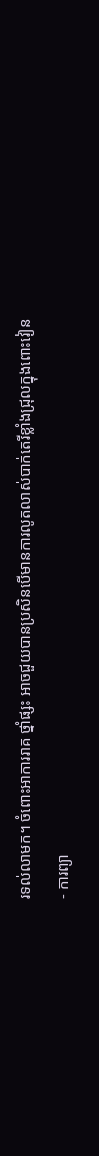រទល់លាមក។ ចំពោះអាការរាគ ថ្នាំផ្សះ អាចជួយបានប្រសិនបើមានការលូតលាស់បាក់តេរីខ្លាំងជ្រុលក្នុងពោះវៀន
- ការព្យា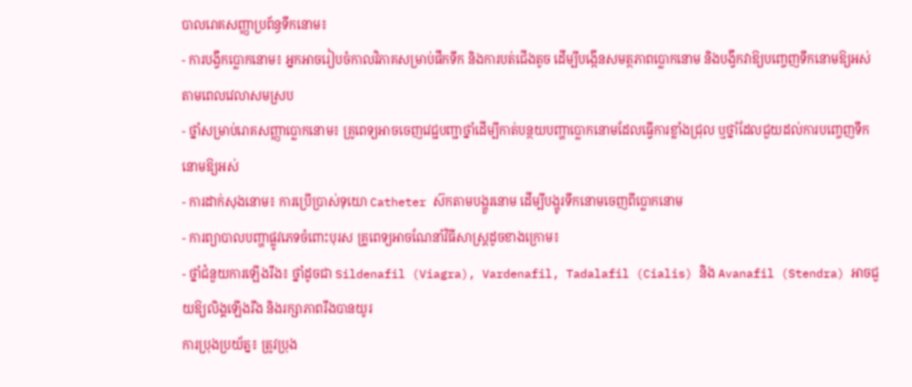បាលរោគសញ្ញាប្រព័ន្ធទឹកនោម៖
- ការបង្វឹកប្លោកនោម៖ អ្នកអាចរៀបចំកាលវិភាគសម្រាប់ផឹកទឹក និងការបត់ជើងតូច ដើម្បីបង្កើនសមត្ថភាពប្លោកនោម និងបង្វឹកវាឱ្យបញ្ចេញទឹកនោមឱ្យអស់តាមពេលវេលាសមស្រប
- ថ្នាំសម្រាប់រោគសញ្ញាប្លោកនោម៖ គ្រូពេទ្យអាចចេញវេជ្ជបញ្ជាថ្នាំដើម្បីកាត់បន្ថយបញ្ហាប្លោកនោមដែលធ្វើការខ្លាំងជ្រុល ឬថ្នាំដែលជួយដល់ការបញ្ចេញទឹកនោមឱ្យអស់
- ការដាក់សុងនោម៖ ការប្រើប្រាស់ទុយោ Catheter ស៊កតាមបង្ហួរនោម ដើម្បីបង្ហូរទឹកនោមចេញពីប្លោកនោម
- ការព្យាបាលបញ្ហាផ្លូវភេទចំពោះបុរស គ្រូពេទ្យអាចណែនាំវិធីសាស្ត្រដូចខាងក្រោម៖
- ថ្នាំជំនួយការឡើងរឹង៖ ថ្នាំដូចជា Sildenafil (Viagra), Vardenafil, Tadalafil (Cialis) និង Avanafil (Stendra) អាចជួយឱ្យលិង្គឡើងរឹង និងរក្សាភាពរឹងបានយូរ
ការប្រុងប្រយ័ត្ន៖ ត្រូវប្រុង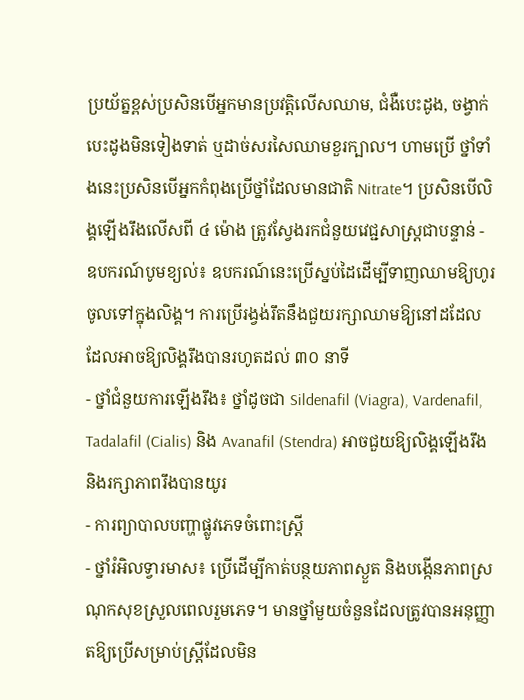ប្រយ័ត្នខ្ពស់ប្រសិនបើអ្នកមានប្រវត្តិលើសឈាម, ជំងឺបេះដូង, ចង្វាក់បេះដូងមិនទៀងទាត់ ឬដាច់សរសៃឈាមខួរក្បាល។ ហាមប្រើ ថ្នាំទាំងនេះប្រសិនបើអ្នកកំពុងប្រើថ្នាំដែលមានជាតិ Nitrate។ ប្រសិនបើលិង្គឡើងរឹងលើសពី ៤ ម៉ោង ត្រូវស្វែងរកជំនួយវេជ្ជសាស្ត្រជាបន្ទាន់ - ឧបករណ៍បូមខ្យល់៖ ឧបករណ៍នេះប្រើស្នប់ដៃដើម្បីទាញឈាមឱ្យហូរចូលទៅក្នុងលិង្គ។ ការប្រើរង្វង់រឹតនឹងជួយរក្សាឈាមឱ្យនៅដដែល ដែលអាចឱ្យលិង្គរឹងបានរហូតដល់ ៣០ នាទី
- ថ្នាំជំនួយការឡើងរឹង៖ ថ្នាំដូចជា Sildenafil (Viagra), Vardenafil, Tadalafil (Cialis) និង Avanafil (Stendra) អាចជួយឱ្យលិង្គឡើងរឹង និងរក្សាភាពរឹងបានយូរ
- ការព្យាបាលបញ្ហាផ្លូវភេទចំពោះស្ត្រី
- ថ្នាំរំអិលទ្វារមាស៖ ប្រើដើម្បីកាត់បន្ថយភាពស្ងួត និងបង្កើនភាពស្រណុកសុខស្រួលពេលរួមភេទ។ មានថ្នាំមួយចំនួនដែលត្រូវបានអនុញ្ញាតឱ្យប្រើសម្រាប់ស្ត្រីដែលមិន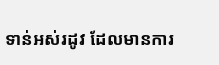ទាន់អស់រដូវ ដែលមានការ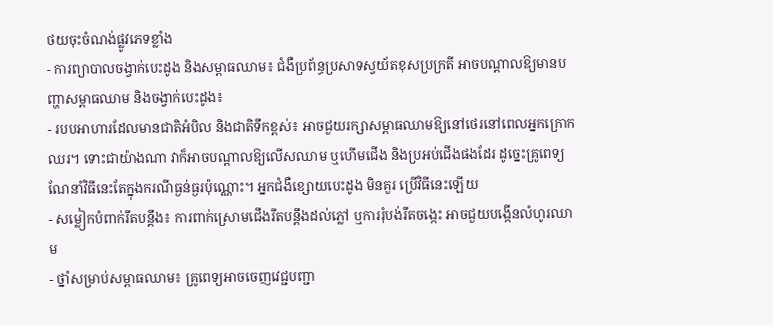ថយចុះចំណង់ផ្លូវភេទខ្លាំង
- ការព្យាបាលចង្វាក់បេះដូង និងសម្ពាធឈាម៖ ជំងឺប្រព័ន្ធប្រសាទស្វយ័តខុសប្រក្រតី អាចបណ្តាលឱ្យមានបញ្ហាសម្ពាធឈាម និងចង្វាក់បេះដូង៖
- របបអាហារដែលមានជាតិអំបិល និងជាតិទឹកខ្ពស់៖ អាចជួយរក្សាសម្ពាធឈាមឱ្យនៅថេរនៅពេលអ្នកក្រោកឈរ។ ទោះជាយ៉ាងណា វាក៏អាចបណ្តាលឱ្យលើសឈាម ឬហើមជើង និងប្រអប់ជើងផងដែរ ដូច្នេះគ្រូពេទ្យណែនាំវិធីនេះតែក្នុងករណីធ្ងន់ធ្ងរប៉ុណ្ណោះ។ អ្នកជំងឺខ្សោយបេះដូង មិនគួរ ប្រើវិធីនេះឡើយ
- សម្លៀកបំពាក់រឹតបន្តឹង៖ ការពាក់ស្រោមជើងរឹតបន្តឹងដល់ភ្លៅ ឬការរុំបង់រឹតចង្កេះ អាចជួយបង្កើនលំហូរឈាម
- ថ្នាំសម្រាប់សម្ពាធឈាម៖ គ្រូពេទ្យអាចចេញវេជ្ជបញ្ជា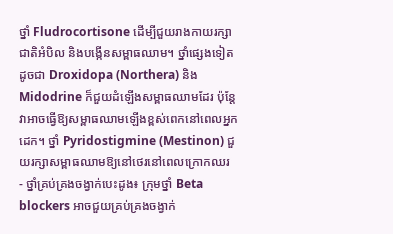ថ្នាំ Fludrocortisone ដើម្បីជួយរាងកាយរក្សាជាតិអំបិល និងបង្កើនសម្ពាធឈាម។ ថ្នាំផ្សេងទៀតដូចជា Droxidopa (Northera) និង Midodrine ក៏ជួយដំឡើងសម្ពាធឈាមដែរ ប៉ុន្តែវាអាចធ្វើឱ្យសម្ពាធឈាមឡើងខ្ពស់ពេកនៅពេលអ្នកដេក។ ថ្នាំ Pyridostigmine (Mestinon) ជួយរក្សាសម្ពាធឈាមឱ្យនៅថេរនៅពេលក្រោកឈរ
- ថ្នាំគ្រប់គ្រងចង្វាក់បេះដូង៖ ក្រុមថ្នាំ Beta blockers អាចជួយគ្រប់គ្រងចង្វាក់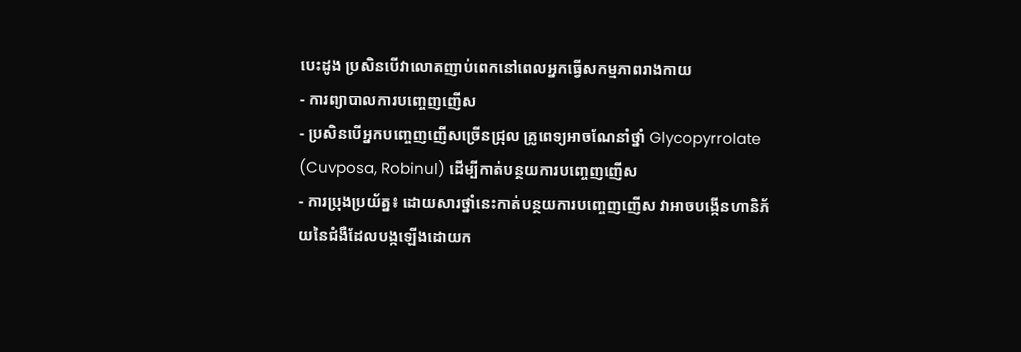បេះដូង ប្រសិនបើវាលោតញាប់ពេកនៅពេលអ្នកធ្វើសកម្មភាពរាងកាយ
- ការព្យាបាលការបញ្ចេញញើស
- ប្រសិនបើអ្នកបញ្ចេញញើសច្រើនជ្រុល គ្រូពេទ្យអាចណែនាំថ្នាំ Glycopyrrolate (Cuvposa, Robinul) ដើម្បីកាត់បន្ថយការបញ្ចេញញើស
- ការប្រុងប្រយ័ត្ន៖ ដោយសារថ្នាំនេះកាត់បន្ថយការបញ្ចេញញើស វាអាចបង្កើនហានិភ័យនៃជំងឺដែលបង្កឡើងដោយក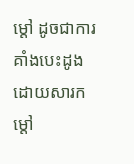ម្តៅ ដូចជាការគាំងបេះដូងដោយសារកម្តៅ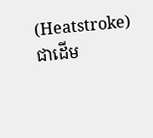(Heatstroke) ជាដើម